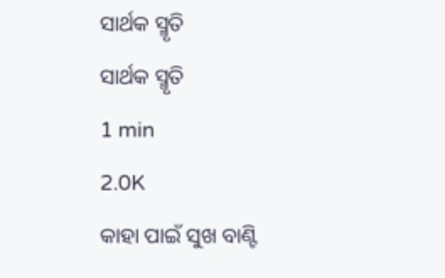ସାର୍ଥକ ସ୍ମୃତି
ସାର୍ଥକ ସ୍ମୃତି
1 min
2.0K
କାହା ପାଇଁ ସୁଖ ବାଣ୍ଟି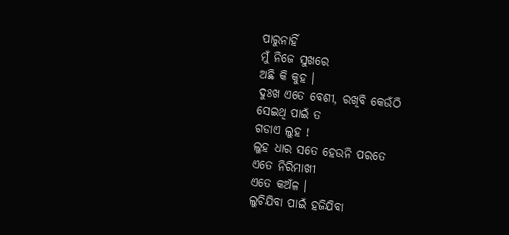ପାରୁନାହିଁ
ମୁଁ ନିଜେ ସୁଖରେ
ଅଛି କି କୁହ ।
ଦୁଃଖ ଏତେ ବେଶୀ, ରଖିବି କେଉଁଠି
ସେଇଥି ପାଇଁ ତ
ଗଡାଏ ଲୁହ !
ଲୁହ ଧାର ସତେ ହେଉନି ପରତେ
ଏତେ ନିରିମାଖୀ
ଏତେ କଅଁଳ ।
ଲୁଚିଯିବା ପାଇଁ ହଜିଯିବା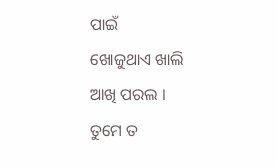ପାଇଁ
ଖୋଜୁଥାଏ ଖାଲି
ଆଖି ପରଲ ।
ତୁମେ ତ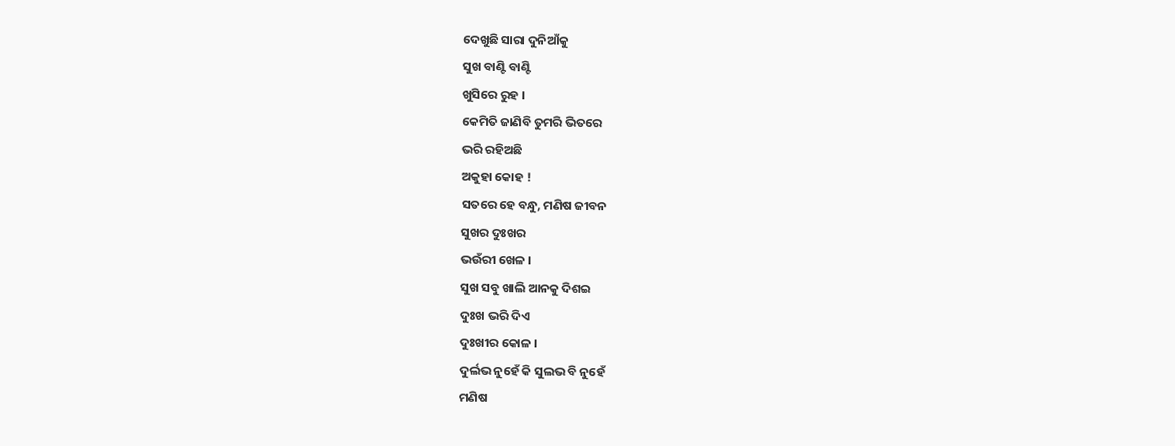ଦେଖୁଛି ସାରା ଦୁନିଆଁକୁ
ସୁଖ ବାଣ୍ଟି ବାଣ୍ଟି
ଖୁସିରେ ରୁହ ।
କେମିତି ଜାଣିବି ତୁମରି ଭିତରେ
ଭରି ରହିଅଛି
ଅକୁହା କୋହ !
ସତରେ ହେ ବନ୍ଧୁ, ମଣିଷ ଜୀବନ
ସୁଖର ଦୁଃଖର
ଭଉଁରୀ ଖେଳ ।
ସୁଖ ସବୁ ଖାଲି ଆନକୁ ଦିଶଇ
ଦୁଃଖ ଭରି ଦିଏ
ଦୁଃଖୀର କୋଳ ।
ଦୁର୍ଲଭ ନୁହେଁ କି ସୁଲଭ ବି ନୁହେଁ
ମଣିଷ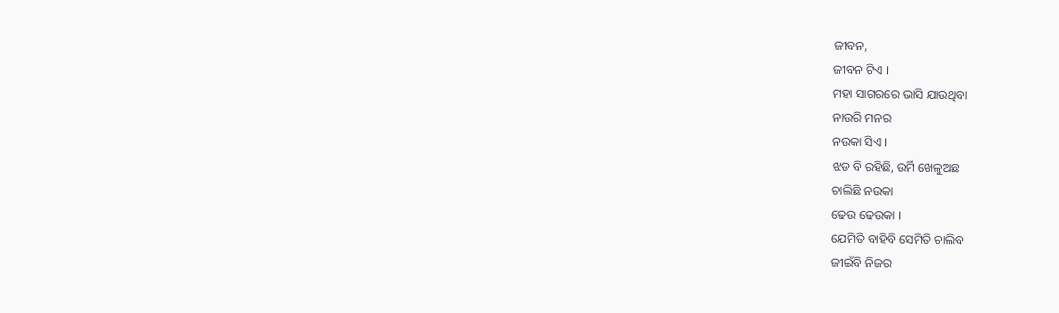ଜୀବନ,
ଜୀବନ ଟିଏ ।
ମହା ସାଗରରେ ଭାସି ଯାଉଥିବା
ନାଉରି ମନର
ନଉକା ସିଏ ।
ଝଡ ବି ରହିଛି, ଉର୍ମି ଖେଳୁଅଛ
ଚାଲିଛି ନଉକା
ଢେଉ ଢେଉକା ।
ଯେମିତି ବାହିବି ସେମିତି ଚାଲିବ
ଜୀଇଁବି ନିଜର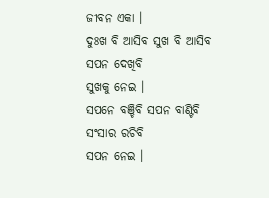ଜୀବନ ଏକା ।
ଦୁଃଖ ବି ଆସିବ ସୁଖ ବି ଆସିବ
ସପନ ଦେଖିବି
ସୁଖକୁ ନେଇ ।
ସପନେ ବଞ୍ଚିବି ସପନ ବାଣ୍ଟିବି
ସଂସାର ରଚିବି
ସପନ ନେଇ ।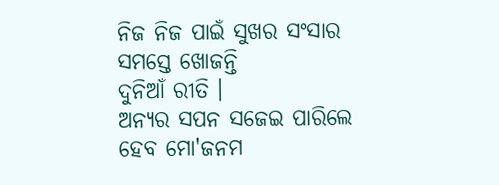ନିଜ ନିଜ ପାଇଁ ସୁଖର ସଂସାର
ସମସ୍ତେ ଖୋଜନ୍ତି
ଦୁନିଆଁ ରୀତି ।
ଅନ୍ୟର ସପନ ସଜେଇ ପାରିଲେ
ହେବ ମୋ'ଜନମ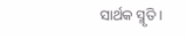ସାର୍ଥକ ସ୍ମୃତି ।